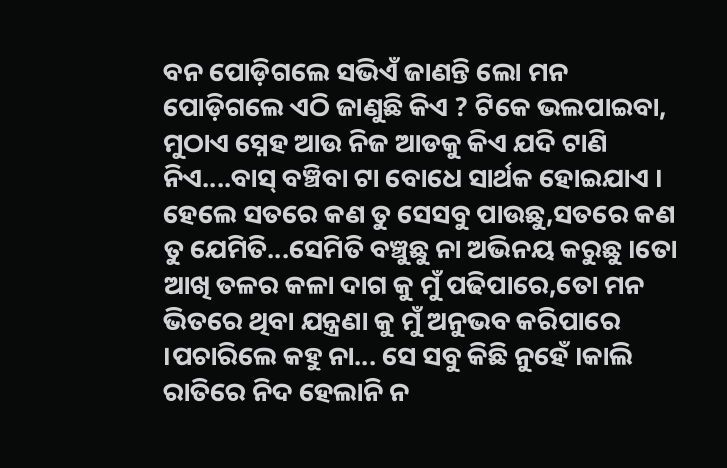ବନ ପୋଡ଼ିଗଲେ ସଭିଏଁ ଜାଣନ୍ତି ଲୋ ମନ ପୋଡ଼ିଗଲେ ଏଠି ଜାଣୁଛି କିଏ ? ଟିକେ ଭଲପାଇବା, ମୁଠାଏ ସ୍ନେହ ଆଉ ନିଜ ଆଡକୁ କିଏ ଯଦି ଟାଣି ନିଏ....ବାସ୍ ବଞ୍ଚିବା ଟା ବୋଧେ ସାର୍ଥକ ହୋଇଯାଏ । ହେଲେ ସତରେ କଣ ତୁ ସେସବୁ ପାଉଛୁ,ସତରେ କଣ ତୁ ଯେମିତି...ସେମିତି ବଞ୍ଚୁଛୁ ନା ଅଭିନୟ କରୁଛୁ ।ତୋ ଆଖି ତଳର କଳା ଦାଗ କୁ ମୁଁ ପଢିପାରେ,ତୋ ମନ ଭିତରେ ଥିବା ଯନ୍ତ୍ରଣା କୁ ମୁଁ ଅନୁଭବ କରିପାରେ ।ପଚାରିଲେ କହୁ ନା... ସେ ସବୁ କିଛି ନୁହେଁ ।କାଲି ରାତିରେ ନିଦ ହେଲାନି ନ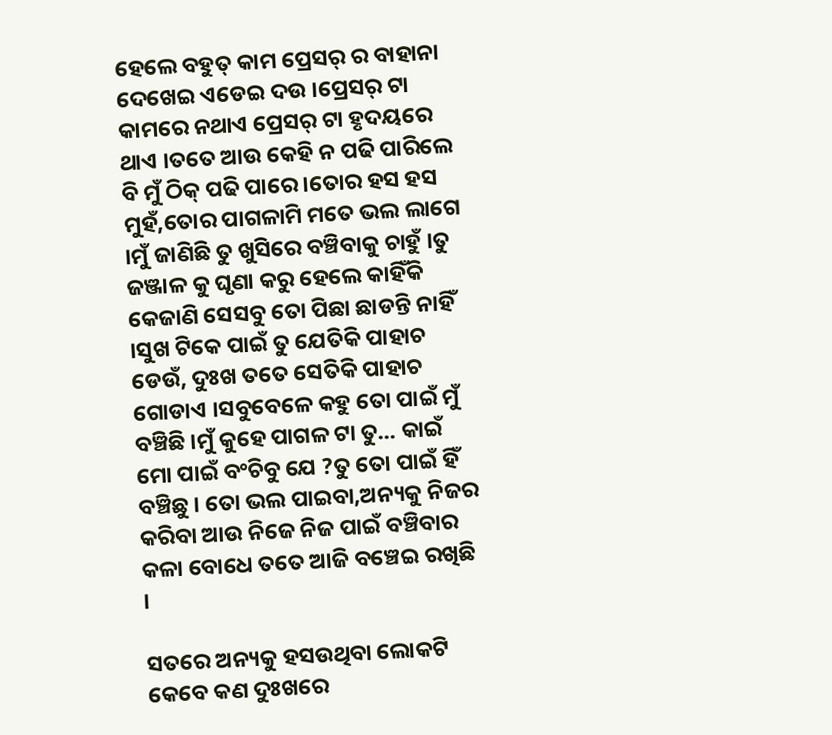ହେଲେ ବହୁତ୍ କାମ ପ୍ରେସର୍ ର ବାହାନା ଦେଖେଇ ଏଡେଇ ଦଉ ।ପ୍ରେସର୍ ଟା କାମରେ ନଥାଏ ପ୍ରେସର୍ ଟା ହୃଦୟରେ ଥାଏ ।ତତେ ଆଉ କେହି ନ ପଢି ପାରିଲେ ବି ମୁଁ ଠିକ୍ ପଢି ପାରେ ।ତୋର ହସ ହସ ମୁହଁ,ତୋର ପାଗଳାମି ମତେ ଭଲ ଲାଗେ ।ମୁଁ ଜାଣିଛି ତୁ ଖୁସିରେ ବଞ୍ଚିବାକୁ ଚାହୁଁ ।ତୁ ଜଞ୍ଜାଳ କୁ ଘୃଣା କରୁ ହେଲେ କାହିଁକି କେଜାଣି ସେସବୁ ତୋ ପିଛା ଛାଡନ୍ତି ନାହିଁ ।ସୁଖ ଟିକେ ପାଇଁ ତୁ ଯେତିକି ପାହାଚ ଡେଉଁ, ଦୁଃଖ ତତେ ସେତିକି ପାହାଚ ଗୋଡାଏ ।ସବୁବେଳେ କହୁ ତୋ ପାଇଁ ମୁଁ ବଞ୍ଚିଛି ।ମୁଁ କୁହେ ପାଗଳ ଟା ତୁ... କାଇଁ ମୋ ପାଇଁ ବଂଚିବୁ ଯେ ?ତୁ ତୋ ପାଇଁ ହିଁ ବଞ୍ଚିଛୁ । ତୋ ଭଲ ପାଇବା,ଅନ୍ୟକୁ ନିଜର କରିବା ଆଉ ନିଜେ ନିଜ ପାଇଁ ବଞ୍ଚିବାର କଳା ବୋଧେ ତତେ ଆଜି ବଞ୍ଚେଇ ରଖିଛି ।

ସତରେ ଅନ୍ୟକୁ ହସଉଥିବା ଲୋକଟି କେବେ କଣ ଦୁଃଖରେ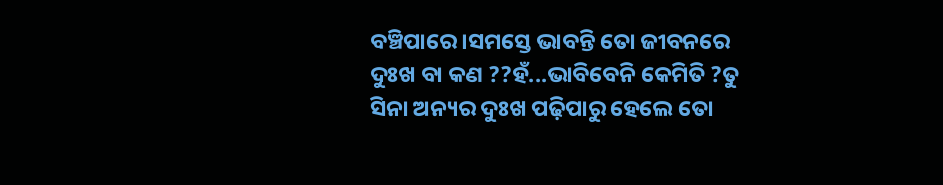ବଞ୍ଚିପାରେ ।ସମସ୍ତେ ଭାବନ୍ତି ତୋ ଜୀବନରେ ଦୁଃଖ ବା କଣ ??ହଁ...ଭାବିବେନି କେମିତି ?ତୁ ସିନା ଅନ୍ୟର ଦୁଃଖ ପଢ଼ିପାରୁ ହେଲେ ତୋ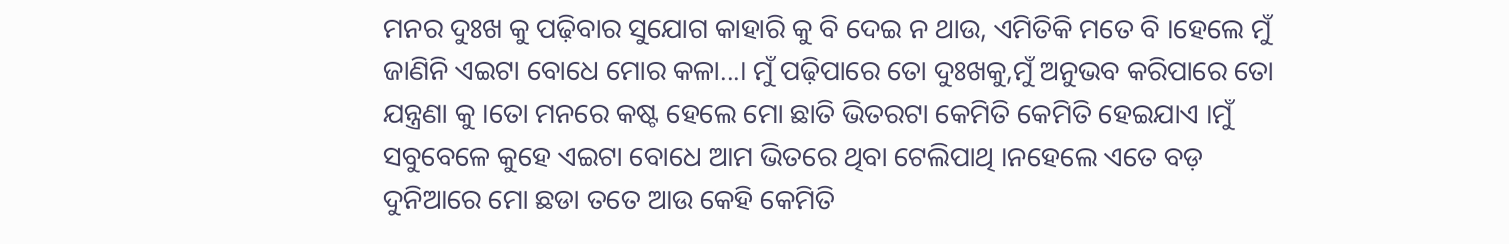ମନର ଦୁଃଖ କୁ ପଢ଼ିବାର ସୁଯୋଗ କାହାରି କୁ ବି ଦେଇ ନ ଥାଉ, ଏମିତିକି ମତେ ବି ।ହେଲେ ମୁଁ ଜାଣିନି ଏଇଟା ବୋଧେ ମୋର କଳା...। ମୁଁ ପଢ଼ିପାରେ ତୋ ଦୁଃଖକୁ,ମୁଁ ଅନୁଭବ କରିପାରେ ତୋ ଯନ୍ତ୍ରଣା କୁ ।ତୋ ମନରେ କଷ୍ଟ ହେଲେ ମୋ ଛାତି ଭିତରଟା କେମିତି କେମିତି ହେଇଯାଏ ।ମୁଁ ସବୁବେଳେ କୁହେ ଏଇଟା ବୋଧେ ଆମ ଭିତରେ ଥିବା ଟେଲିପାଥି ।ନହେଲେ ଏତେ ବଡ଼ ଦୁନିଆରେ ମୋ ଛଡା ତତେ ଆଉ କେହି କେମିତି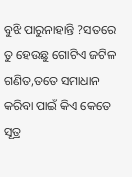ବୁଝି ପାରୁନାହାନ୍ତି ?ସତରେ ତୁ ହେଉଛୁ ଗୋଟିଏ ଜଟିଳ ଗଣିତ,ତତେ ସମାଧାନ କରିବା ପାଇଁ କିଏ କେତେ ସୂତ୍ର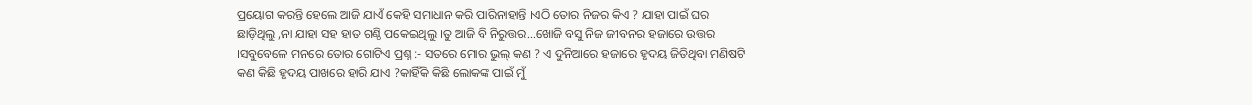ପ୍ରୟୋଗ କରନ୍ତି ହେଲେ ଆଜି ଯାଏଁ କେହି ସମାଧାନ କରି ପାରିନାହାନ୍ତି ।ଏଠି ତୋର ନିଜର କିଏ ? ଯାହା ପାଇଁ ଘର ଛାଡ଼ିଥିଲୁ ,ନା ଯାହା ସହ ହାତ ଗଣ୍ଠି ପକେଇଥିଲୁ ।ତୁ ଆଜି ବି ନିରୁତ୍ତର...ଖୋଜି ବସୁ ନିଜ ଜୀବନର ହଜାରେ ଉତ୍ତର ।ସବୁବେଳେ ମନରେ ତୋର ଗୋଟିଏ ପ୍ରଶ୍ନ :- ସତରେ ମୋର ଭୁଲ୍ କଣ ? ଏ ଦୁନିଆରେ ହଜାରେ ହୃଦୟ ଜିତିଥିବା ମଣିଷଟି କଣ କିଛି ହୃଦୟ ପାଖରେ ହାରି ଯାଏ ?କାହିଁକି କିଛି ଲୋକଙ୍କ ପାଇଁ ମୁଁ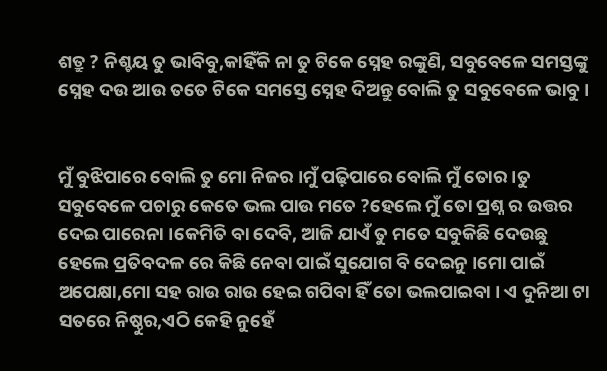ଶତ୍ରୁ ? ନିଶ୍ଚୟ ତୁ ଭାବିବୁ,କାହିଁକି ନା ତୁ ଟିକେ ସ୍ନେହ ରଙ୍କୁଣି, ସବୁବେଳେ ସମସ୍ତଙ୍କୁ ସ୍ନେହ ଦଉ ଆଉ ତତେ ଟିକେ ସମସ୍ତେ ସ୍ନେହ ଦିଅନ୍ତୁ ବୋଲି ତୁ ସବୁବେଳେ ଭାବୁ ।


ମୁଁ ବୁଝିପାରେ ବୋଲି ତୁ ମୋ ନିଜର ।ମୁଁ ପଢ଼ିପାରେ ବୋଲି ମୁଁ ତୋର ।ତୁ ସବୁବେଳେ ପଚାରୁ କେତେ ଭଲ ପାଉ ମତେ ?ହେଲେ ମୁଁ ତୋ ପ୍ରଶ୍ନ ର ଉତ୍ତର ଦେଇ ପାରେନା ।କେମିତି ବା ଦେବି, ଆଜି ଯାଏଁ ତୁ ମତେ ସବୁକିଛି ଦେଉଛୁ ହେଲେ ପ୍ରତିବଦଳ ରେ କିଛି ନେବା ପାଇଁ ସୁଯୋଗ ବି ଦେଇନୁ ।ମୋ ପାଇଁ ଅପେକ୍ଷା,ମୋ ସହ ରାଉ ରାଉ ହେଇ ଗପିବା ହିଁ ତୋ ଭଲପାଇବା । ଏ ଦୁନିଆ ଟା ସତରେ ନିଷ୍ଠୁର,ଏଠି କେହି ନୁହେଁ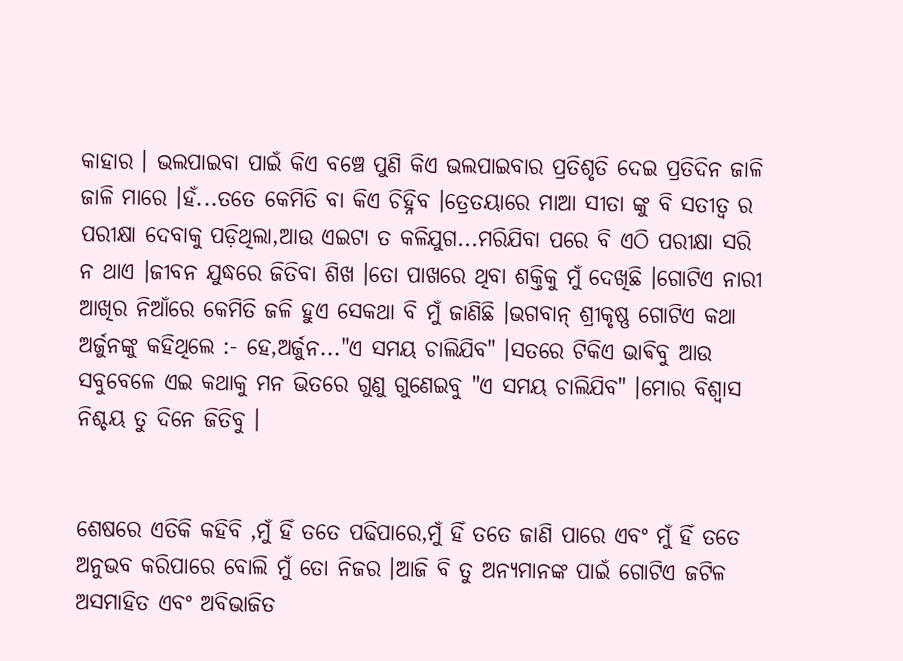କାହାର । ଭଲପାଇବା ପାଇଁ କିଏ ବଞ୍ଚେ ପୁଣି କିଏ ଭଲପାଇବାର ପ୍ରତିଶୃତି ଦେଇ ପ୍ରତିଦିନ ଜାଳି ଜାଳି ମାରେ ।ହଁ...ତତେ କେମିତି ବା କିଏ ଚିହ୍ନିବ ।ତ୍ରେତୟାରେ ମାଆ ସୀତା ଙ୍କୁ ବି ସତୀତ୍ୱ ର ପରୀକ୍ଷା ଦେବାକୁ ପଡ଼ିଥିଲା,ଆଉ ଏଇଟା ତ କଳିଯୁଗ...ମରିଯିବା ପରେ ବି ଏଠି ପରୀକ୍ଷା ସରି ନ ଥାଏ ।ଜୀବନ ଯୁଦ୍ଧରେ ଜିତିବା ଶିଖ ।ତୋ ପାଖରେ ଥିବା ଶକ୍ତିକୁ ମୁଁ ଦେଖିଛି ।ଗୋଟିଏ ନାରୀ ଆଖିର ନିଆଁରେ କେମିତି ଜଳି ହୁଏ ସେକଥା ବି ମୁଁ ଜାଣିଛି ।ଭଗବାନ୍ ଶ୍ରୀକୃଷ୍ଣ ଗୋଟିଏ କଥା ଅର୍ଜୁନଙ୍କୁ କହିଥିଲେ :- ହେ,ଅର୍ଜୁନ..."ଏ ସମୟ ଚାଲିଯିବ" ।ସତରେ ଟିକିଏ ଭାଵିବୁ ଆଉ ସବୁବେଳେ ଏଇ କଥାକୁ ମନ ଭିତରେ ଗୁଣୁ ଗୁଣେଇବୁ "ଏ ସମୟ ଚାଲିଯିବ" ।ମୋର ବିଶ୍ବାସ ନିଶ୍ଚୟ ତୁ ଦିନେ ଜିତିବୁ ।


ଶେଷରେ ଏତିକି କହିବି ,ମୁଁ ହିଁ ତତେ ପଢିପାରେ,ମୁଁ ହିଁ ତତେ ଜାଣି ପାରେ ଏବଂ ମୁଁ ହିଁ ତତେ ଅନୁଭବ କରିପାରେ ବୋଲି ମୁଁ ତୋ ନିଜର ।ଆଜି ବି ତୁ ଅନ୍ୟମାନଙ୍କ ପାଇଁ ଗୋଟିଏ ଜଟିଳ ଅସମାହିତ ଏବଂ ଅବିଭାଜିତ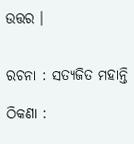ଉତ୍ତର ।


ରଚନା : ସତ୍ୟଜିତ ମହାନ୍ତି

ଠିକଣା :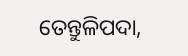ତେନ୍ତୁଳିପଦା,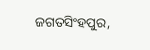ଜଗତସିଂହପୁର,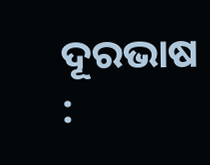ଦୂରଭାଷ :